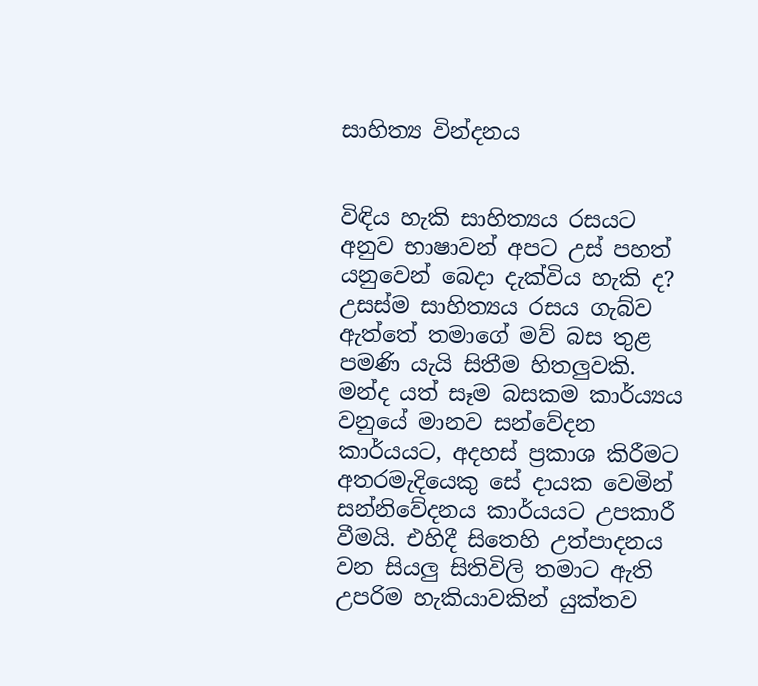සාහිත්‍ය වින්දනය


විඳිය හැකි සාහිත්‍යය රසයට අනුව භාෂාවන් අපට උස් පහත් යනුවෙන් බෙදා දැක්විය හැකි ද? උසස්ම සාහිත්‍යය රසය ගැබ්ව ඇත්තේ තමාගේ මව් බස තුළ පමණි යැයි සිතීම හිතලුවකි. මන්ද යත් සෑම බසකම කාර්ය්‍යය වනුයේ මානව සන්වේදන කාර්යයට, අදහස් ප්‍රකාශ කිරීමට අතරමැදියෙකු සේ දායක වෙමින් සන්නිවේදනය කාර්යයට උපකාරී වීමයි. එහිදී සිතෙහි උත්පාදනය වන සියලු සිතිවිලි තමාට ඇති උපරිම හැකියාවකින් යුක්තව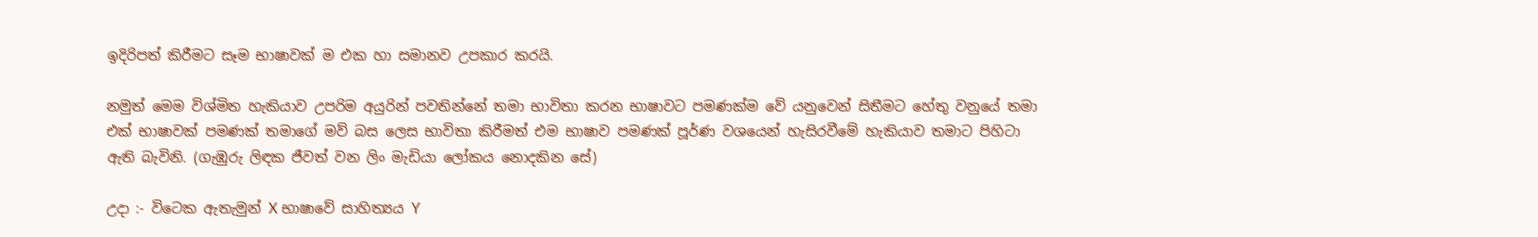ඉදිරිපත් කිරීමට සෑම භාෂාවක් ම එක හා සමානව උපකාර කරයි.

නමුත් මෙම විශ්මිත හැකියාව උපරිම අයුරින් පවතින්නේ තමා භාවිතා කරන භාෂාවට පමණක්ම වේ යනුවෙන් සිතීමට හේතු වනුයේ තමා එක් භාෂාවක් පමණක් තමාගේ මව් බස ලෙස භාවිතා කිරීමත් එම භාෂාව පමණක් පූර්ණ වශයෙන් හැසිරවීමේ හැකියාව තමාට පිහිටා ඇති බැවිනි. (ගැඹුරු ලිඳක ජීවත් වන ලිං මැඩියා ලෝකය නොදකින සේ)

උදා :- විටෙක ඇතැමුන් X භාෂාවේ සාහිත්‍යය Y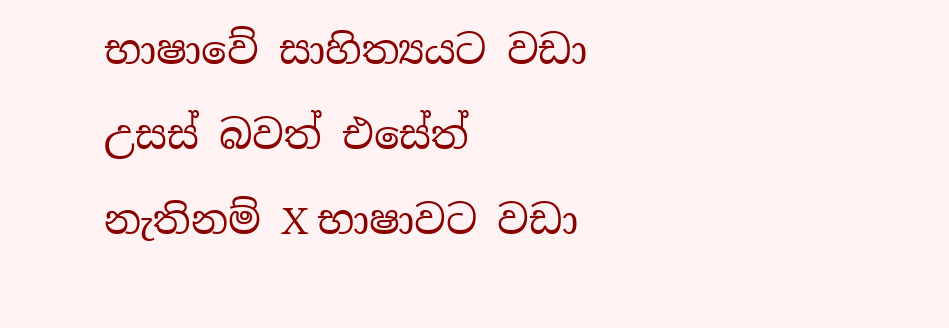භාෂාවේ සාහිත්‍යයට වඩා උසස් බවත් එසේත් නැතිනම් X භාෂාවට වඩා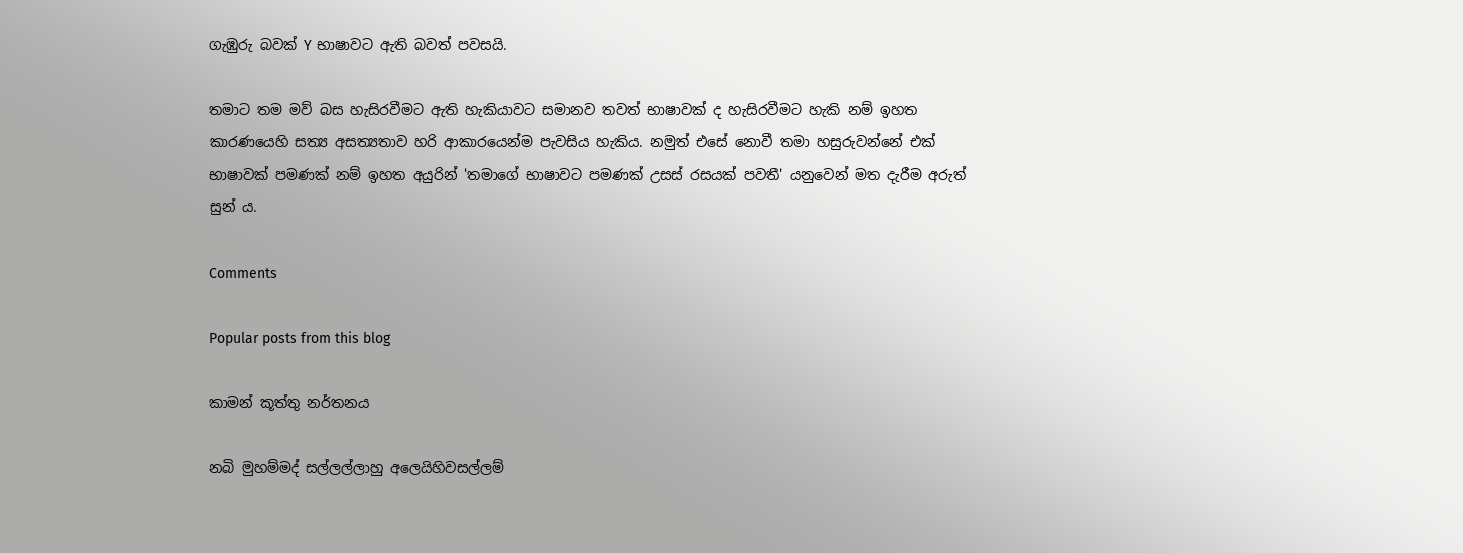ගැඹුරු බවක් Y භාෂාවට ඇති බවත් පවසයි.

තමාට තම මව් බස හැසිරවීමට ඇති හැකියාවට සමානව තවත් භාෂාවක් ද හැසිරවීමට හැකි නම් ඉහත කාරණයෙහි සත්‍ය අසත්‍යතාව හරි ආකාරයෙන්ම පැවසිය හැකිය. නමුත් එසේ නොවී තමා හසුරුවන්නේ එක් භාෂාවක් පමණක් නම් ඉහත අයුරින් 'තමාගේ භාෂාවට පමණක් උසස් රසයක් පවතී' යනුවෙන් මත දැරීම අරුත් සුන් ය.

Comments

Popular posts from this blog

කාමන් කූත්තු නර්තනය

නබි මුහම්මද් සල්ලල්ලාහු අලෙයිහිවසල්ලම්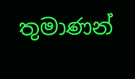තුමාණන්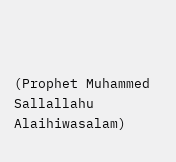(Prophet Muhammed Sallallahu Alaihiwasalam)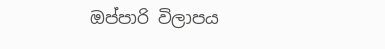ඔප්පාරි විලාපය